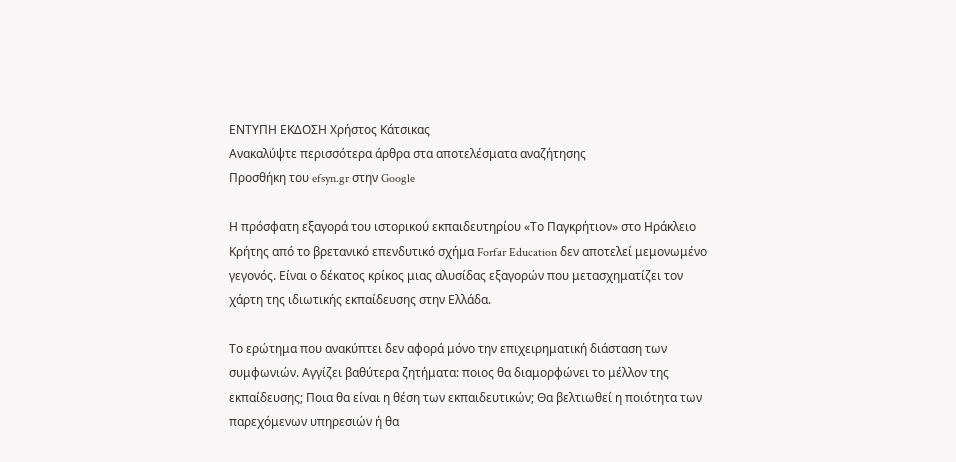ΕΝΤΥΠΗ ΕΚΔΟΣΗ Χρήστος Κάτσικας
Ανακαλύψτε περισσότερα άρθρα στα αποτελέσματα αναζήτησης
Προσθήκη του efsyn.gr στην Google

Η πρόσφατη εξαγορά του ιστορικού εκπαιδευτηρίου «Το Παγκρήτιον» στο Ηράκλειο Κρήτης από το βρετανικό επενδυτικό σχήμα Forfar Education δεν αποτελεί μεμονωμένο γεγονός. Είναι ο δέκατος κρίκος μιας αλυσίδας εξαγορών που μετασχηματίζει τον χάρτη της ιδιωτικής εκπαίδευσης στην Ελλάδα.

Το ερώτημα που ανακύπτει δεν αφορά μόνο την επιχειρηματική διάσταση των συμφωνιών. Αγγίζει βαθύτερα ζητήματα: ποιος θα διαμορφώνει το μέλλον της εκπαίδευσης; Ποια θα είναι η θέση των εκπαιδευτικών; Θα βελτιωθεί η ποιότητα των παρεχόμενων υπηρεσιών ή θα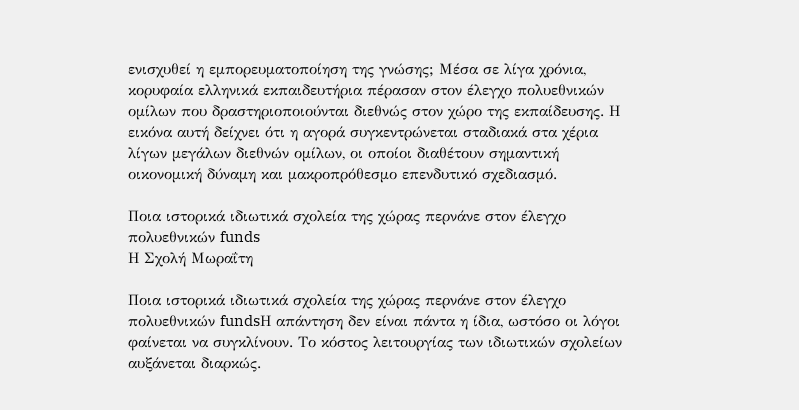ενισχυθεί η εμπορευματοποίηση της γνώσης; Μέσα σε λίγα χρόνια, κορυφαία ελληνικά εκπαιδευτήρια πέρασαν στον έλεγχο πολυεθνικών ομίλων που δραστηριοποιούνται διεθνώς στον χώρο της εκπαίδευσης. Η εικόνα αυτή δείχνει ότι η αγορά συγκεντρώνεται σταδιακά στα χέρια λίγων μεγάλων διεθνών ομίλων, οι οποίοι διαθέτουν σημαντική οικονομική δύναμη και μακροπρόθεσμο επενδυτικό σχεδιασμό.

Ποια ιστορικά ιδιωτικά σχολεία της χώρας περνάνε στον έλεγχο πολυεθνικών funds
Η Σχολή Μωραΐτη

Ποια ιστορικά ιδιωτικά σχολεία της χώρας περνάνε στον έλεγχο πολυεθνικών fundsΗ απάντηση δεν είναι πάντα η ίδια, ωστόσο οι λόγοι φαίνεται να συγκλίνουν. Το κόστος λειτουργίας των ιδιωτικών σχολείων αυξάνεται διαρκώς.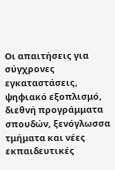Οι απαιτήσεις για σύγχρονες εγκαταστάσεις, ψηφιακό εξοπλισμό, διεθνή προγράμματα σπουδών, ξενόγλωσσα τμήματα και νέες εκπαιδευτικές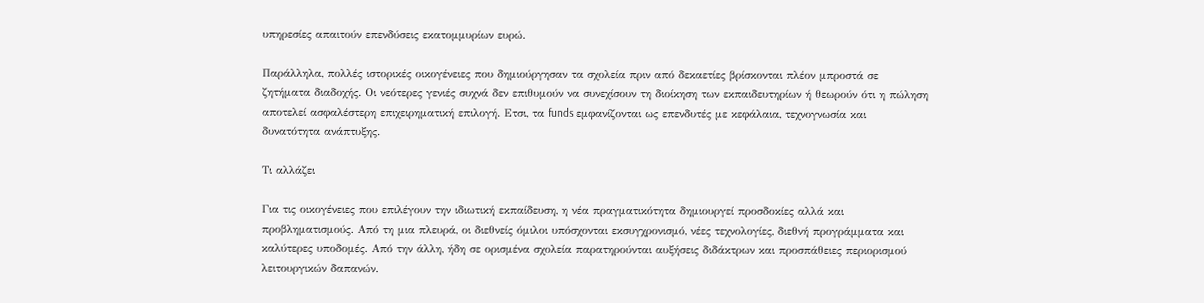υπηρεσίες απαιτούν επενδύσεις εκατομμυρίων ευρώ.

Παράλληλα, πολλές ιστορικές οικογένειες που δημιούργησαν τα σχολεία πριν από δεκαετίες βρίσκονται πλέον μπροστά σε ζητήματα διαδοχής. Οι νεότερες γενιές συχνά δεν επιθυμούν να συνεχίσουν τη διοίκηση των εκπαιδευτηρίων ή θεωρούν ότι η πώληση αποτελεί ασφαλέστερη επιχειρηματική επιλογή. Ετσι, τα funds εμφανίζονται ως επενδυτές με κεφάλαια, τεχνογνωσία και δυνατότητα ανάπτυξης.

Τι αλλάζει

Για τις οικογένειες που επιλέγουν την ιδιωτική εκπαίδευση, η νέα πραγματικότητα δημιουργεί προσδοκίες αλλά και προβληματισμούς. Από τη μια πλευρά, οι διεθνείς όμιλοι υπόσχονται εκσυγχρονισμό, νέες τεχνολογίες, διεθνή προγράμματα και καλύτερες υποδομές. Από την άλλη, ήδη σε ορισμένα σχολεία παρατηρούνται αυξήσεις διδάκτρων και προσπάθειες περιορισμού λειτουργικών δαπανών.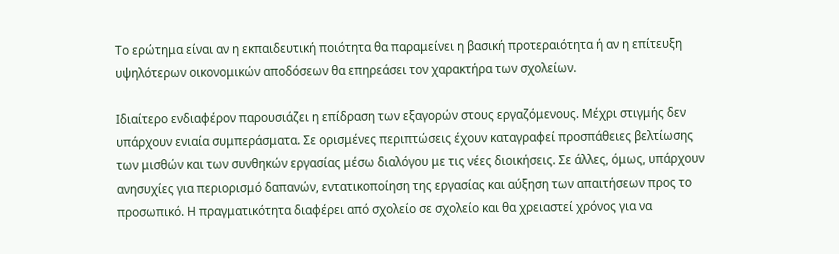Το ερώτημα είναι αν η εκπαιδευτική ποιότητα θα παραμείνει η βασική προτεραιότητα ή αν η επίτευξη υψηλότερων οικονομικών αποδόσεων θα επηρεάσει τον χαρακτήρα των σχολείων.

Ιδιαίτερο ενδιαφέρον παρουσιάζει η επίδραση των εξαγορών στους εργαζόμενους. Μέχρι στιγμής δεν υπάρχουν ενιαία συμπεράσματα. Σε ορισμένες περιπτώσεις έχουν καταγραφεί προσπάθειες βελτίωσης των μισθών και των συνθηκών εργασίας μέσω διαλόγου με τις νέες διοικήσεις. Σε άλλες, όμως, υπάρχουν ανησυχίες για περιορισμό δαπανών, εντατικοποίηση της εργασίας και αύξηση των απαιτήσεων προς το προσωπικό. Η πραγματικότητα διαφέρει από σχολείο σε σχολείο και θα χρειαστεί χρόνος για να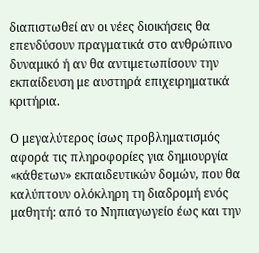διαπιστωθεί αν οι νέες διοικήσεις θα επενδύσουν πραγματικά στο ανθρώπινο δυναμικό ή αν θα αντιμετωπίσουν την εκπαίδευση με αυστηρά επιχειρηματικά κριτήρια.

Ο μεγαλύτερος ίσως προβληματισμός αφορά τις πληροφορίες για δημιουργία «κάθετων» εκπαιδευτικών δομών, που θα καλύπτουν ολόκληρη τη διαδρομή ενός μαθητή: από το Νηπιαγωγείο έως και την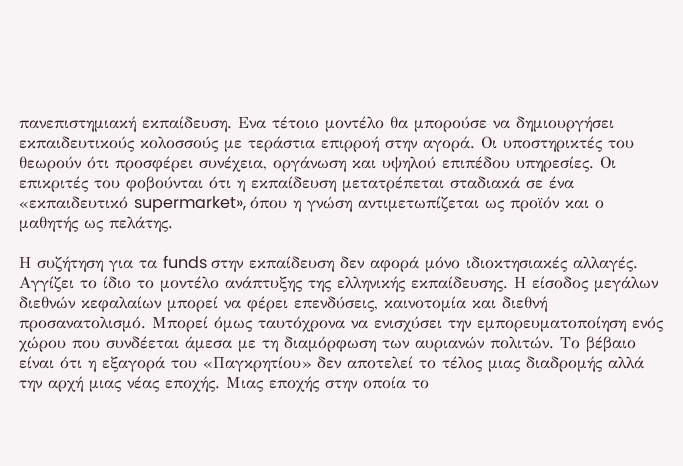πανεπιστημιακή εκπαίδευση. Ενα τέτοιο μοντέλο θα μπορούσε να δημιουργήσει εκπαιδευτικούς κολοσσούς με τεράστια επιρροή στην αγορά. Οι υποστηρικτές του θεωρούν ότι προσφέρει συνέχεια, οργάνωση και υψηλού επιπέδου υπηρεσίες. Οι επικριτές του φοβούνται ότι η εκπαίδευση μετατρέπεται σταδιακά σε ένα «εκπαιδευτικό supermarket», όπου η γνώση αντιμετωπίζεται ως προϊόν και ο μαθητής ως πελάτης.

Η συζήτηση για τα funds στην εκπαίδευση δεν αφορά μόνο ιδιοκτησιακές αλλαγές. Αγγίζει το ίδιο το μοντέλο ανάπτυξης της ελληνικής εκπαίδευσης. Η είσοδος μεγάλων διεθνών κεφαλαίων μπορεί να φέρει επενδύσεις, καινοτομία και διεθνή προσανατολισμό. Μπορεί όμως ταυτόχρονα να ενισχύσει την εμπορευματοποίηση ενός χώρου που συνδέεται άμεσα με τη διαμόρφωση των αυριανών πολιτών. Το βέβαιο είναι ότι η εξαγορά του «Παγκρητίου» δεν αποτελεί το τέλος μιας διαδρομής αλλά την αρχή μιας νέας εποχής. Μιας εποχής στην οποία το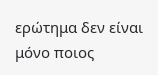ερώτημα δεν είναι μόνο ποιος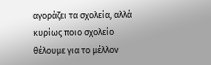αγοράζει τα σχολεία, αλλά κυρίως ποιο σχολείο θέλουμε για το μέλλον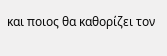και ποιος θα καθορίζει τον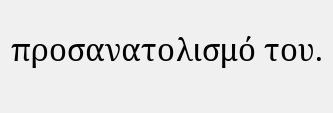προσανατολισμό του.